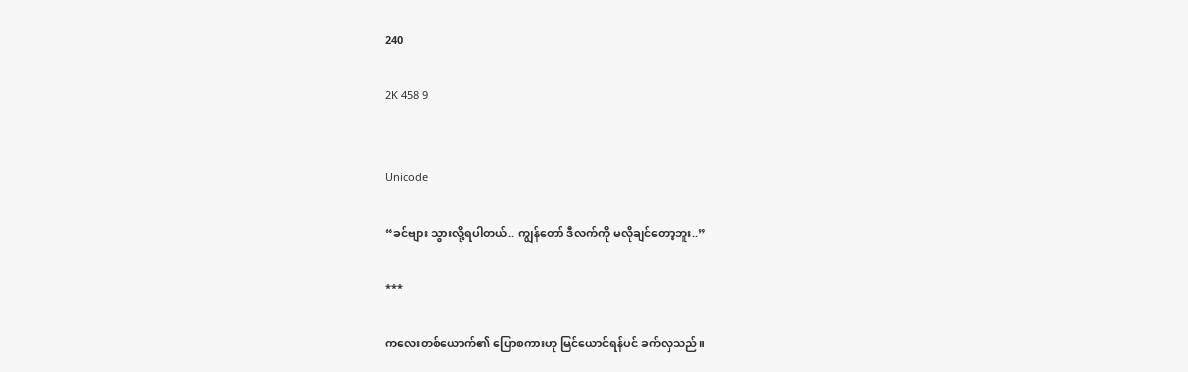240

2K 458 9


Unicode

“ခင်ဗျား သွားလို့ရပါတယ်.. ကျွန်တော် ဒီလက်ကို မလိုချင်တော့ဘူး..”

***

ကလေးတစ်ယောက်၏ ပြောစကားဟု မြင်ယောင်ရန်ပင် ခက်လှသည်။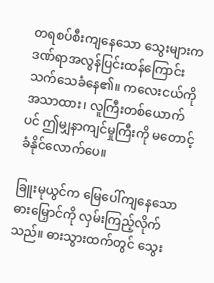တရစပ်စီးကျနေသော သွေးများက ဒဏ်ရာအလွန်ပြင်းထန်ကြောင်း သက်သေခံနေ၏။ ကလေးငယ်ကို အသာထား၊ လူကြီးတစ်ယောက်ပင် ဤမျှနာကျင်မှုကြီးကို မတောင့်ခံနိုင်လောက်ပေ။

ခြူးမုယွင်က မြေပေါ်ကျနေသော ဓားမြှောင်ကို လှမ်းကြည့်လိုက်သည်။ ဓားသွားထက်တွင် သွေး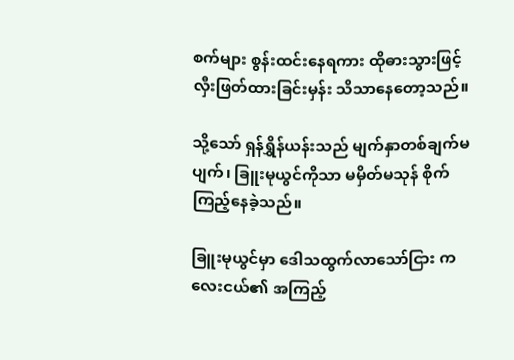စက်များ စွန်းထင်းနေရကား ထိုဓားသွားဖြင့် လှီးဖြတ်ထားခြင်းမှန်း သိသာနေတော့သည်။

သို့သော် ရှန်ရွှိန်ယန်းသည် မျက်နှာတစ်ချက်မပျက်၊ ခြူးမုယွင်ကိုသာ မမှိတ်မသုန် စိုက်ကြည့်နေခဲ့သည်။

ခြူးမုယွင်မှာ ဒေါသထွက်လာသော်ငြား ကလေးငယ်၏ အကြည့်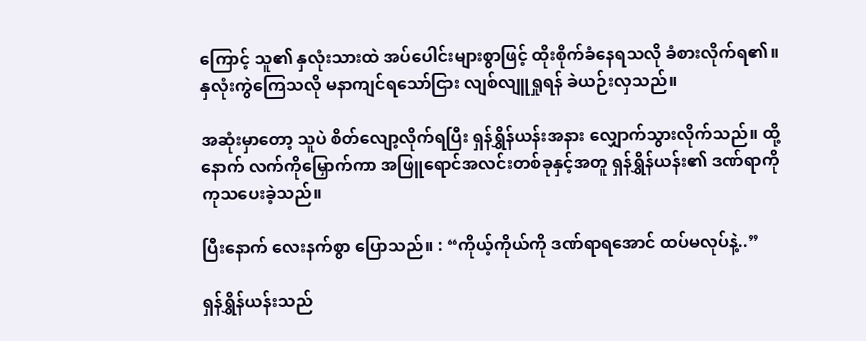ကြောင့် သူ၏ နှလုံးသားထဲ အပ်ပေါင်းများစွာဖြင့် ထိုးစိုက်ခံနေရသလို ခံစားလိုက်ရ၏။ နှလုံးကွဲကြေသလို မနာကျင်ရသော်ငြား လျစ်လျူရှုရန် ခဲယဉ်းလှသည်။

အဆုံးမှာတော့ သူပဲ စိတ်လျော့လိုက်ရပြီး ရှန်ရွှိန်ယန်းအနား လျှောက်သွားလိုက်သည်။ ထို့နောက် လက်ကိုမြှောက်ကာ အဖြူရောင်အလင်းတစ်ခုနှင့်အတူ ရှန်ရွှိန်ယန်း၏ ဒဏ်ရာကို ကုသပေးခဲ့သည်။

ပြီးနောက် လေးနက်စွာ ပြောသည်။ : “ကိုယ့်ကိုယ်ကို ဒဏ်ရာရအောင် ထပ်မလုပ်နဲ့..”

ရှန်ရွှိန်ယန်းသည်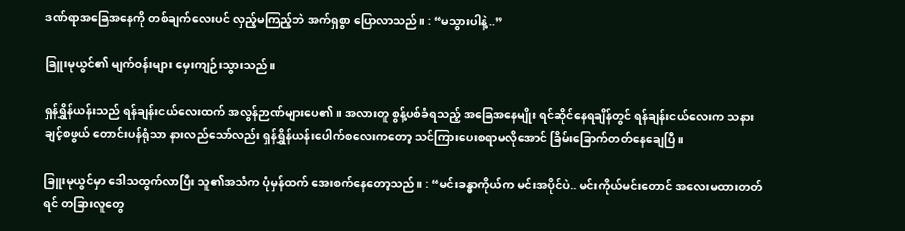ဒဏ်ရာအခြေအနေကို တစ်ချက်လေးပင် လှည့်မကြည့်ဘဲ အက်ရှစွာ ပြောလာသည်။ : “မသွားပါနဲ့..”

ခြူးမုယွင်၏ မျက်ဝန်းများ မှေးကျဉ်းသွားသည်။

ရှန်ရွှိန်ယန်းသည် ရန်ချန်းငယ်လေးထက် အလွန်ဉာဏ်များပေ၏။ အလားတူ စွန့်ပစ်ခံရသည့် အခြေအနေမျိုး ရင်ဆိုင်နေရချိန်တွင် ရန်ချန်းငယ်လေးက သနားချင့်စဖွယ် တောင်းပန်ရုံသာ နားလည်သော်လည်း ရှန်ရွှိန်ယန်းပေါက်စလေးကတော့ သင်ကြားပေးစရာမလိုအောင် ခြိမ်းခြောက်တတ်နေချေပြီ။

ခြူးမုယွင်မှာ ဒေါသထွက်လာပြီး သူ၏အသံက ပုံမှန်ထက် အေးစက်နေတော့သည်။ : “မင်းခန္ဓာကိုယ်က မင်းအပိုင်ပဲ.. မင်းကိုယ်မင်းတောင် အလေးမထားတတ်ရင် တခြားလူတွေ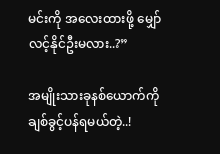မင်းကို အလေးထားဖို့ မျှော်လင့်နိုင်ဦးမလား..?”

အမျိုးသားခုနစ်ယောက်ကို ချစ်ခွင့်ပန်ရမယ်တဲ့..!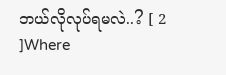ဘယ်လိုလုပ်ရမလဲ..? [ 2 ]Where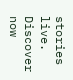stories live. Discover now